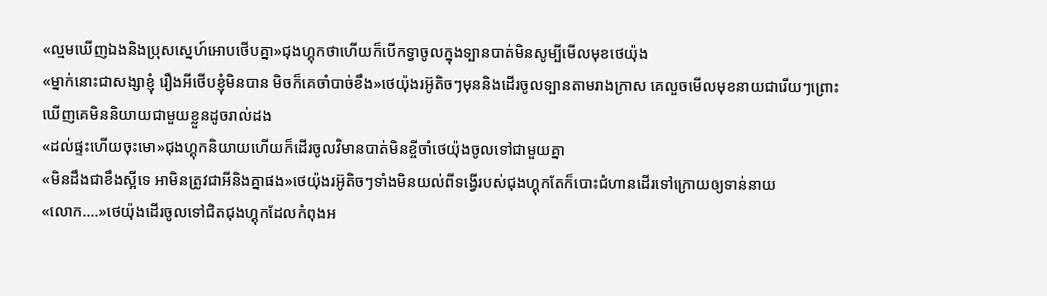«ល្មមឃើញឯងនិងប្រុសស្នេហ៍អោបថើបគ្នា»ជុងហ្គុកថាហើយក៏បើកទ្វាចូលក្នុងទ្បានបាត់មិនសូម្បីមើលមុខថេយ៉ុង
«ម្នាក់នោះជាសង្សាខ្ញុំ រឿងអីថើបខ្ញុំមិនបាន មិចក៏គេចាំបាច់ខឹង»ថេយ៉ុងរអ៊ូតិចៗមុននិងដើរចូលទ្បានតាមរាងក្រាស គេលួចមើលមុខនាយជារើយៗព្រោះឃើញគេមិននិយាយជាមួយខ្លួនដូចរាល់ដង
«ដល់ផ្ទះហើយចុះមោ»ជុងហ្គុកនិយាយហើយក៏ដើរចូលវិមានបាត់មិនខ្ចីចាំថេយ៉ុងចូលទៅជាមួយគ្នា
«មិនដឹងជាខឹងស្អីទេ អាមិនត្រូវជាអីនិងគ្នាផង»ថេយ៉ុងរអ៊ូតិចៗទាំងមិនយល់ពីទង្វើរបស់ជុងហ្គុកតែក៏បោះជំហានដើរទៅក្រោយឲ្យទាន់នាយ
«លោក....»ថេយ៉ុងដើរចូលទៅជិតជុងហ្គុកដែលកំពុងអ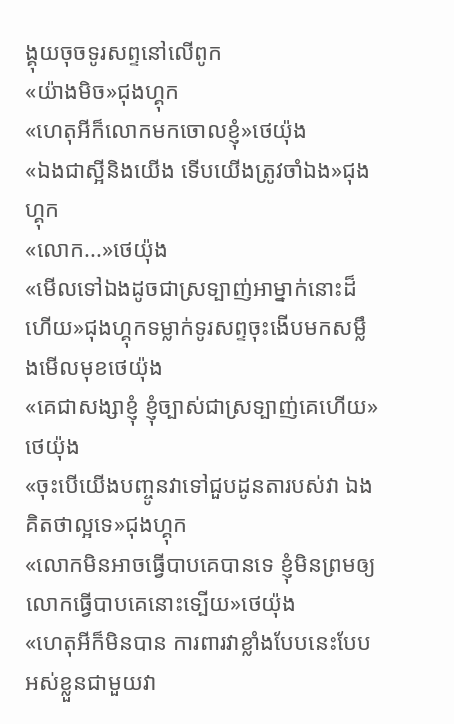ង្គុយចុចទូរសព្ទនៅលើពូក
«យ៉ាងមិច»ជុងហ្គុក
«ហេតុអីក៏លោកមកចោលខ្ញុំ»ថេយ៉ុង
«ឯងជាស្អីនិងយើង ទើបយើងត្រូវចាំឯង»ជុងហ្គុក
«លោក...»ថេយ៉ុង
«មើលទៅឯងដូចជាស្រទ្បាញ់អាម្នាក់នោះដ៏ហើយ»ជុងហ្គុកទម្លាក់ទូរសព្ទចុះងើបមកសម្លឹងមើលមុខថេយ៉ុង
«គេជាសង្សាខ្ញុំ ខ្ញុំច្បាស់ជាស្រទ្បាញ់គេហើយ»ថេយ៉ុង
«ចុះបើយើងបញ្ចូនវាទៅជួបដូនតារបស់វា ឯងគិតថាល្អទេ»ជុងហ្គុក
«លោកមិនអាចធ្វើបាបគេបានទេ ខ្ញុំមិនព្រមឲ្យលោកធ្វើបាបគេនោះទ្បើយ»ថេយ៉ុង
«ហេតុអីក៏មិនបាន ការពារវាខ្លាំងបែបនេះបែបអស់ខ្លួនជាមួយវា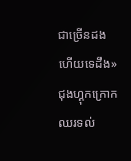ជាច្រើនដងហើយទេដឹង»ជុងហ្គុកក្រោកឈរទល់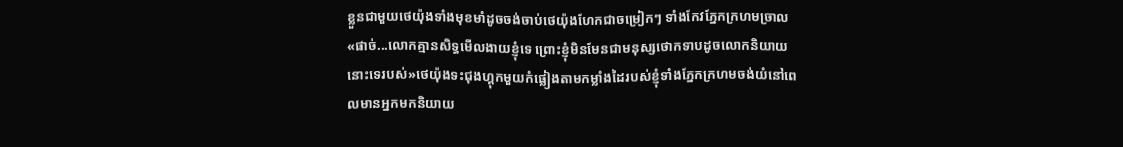ខ្លួនជាមួយថេយ៉ុងទាំងមុខមាំដូចចង់ចាប់ថេយ៉ុងហែកជាចម្រៀកៗ ទាំងកែវភ្នែកក្រហមច្រាល
«ផាច់...លោកគ្មានសិទ្ធមើលងាយខ្ញុំទេ ព្រោះខ្ញុំមិនមែនជាមនុស្សថោកទាបដូចលោកនិយាយនោះទេរបស់»ថេយ៉ុងទះជុងហ្គុកមួយកំផ្លៀងតាមកម្លាំងដៃរបស់ខ្ញុំទាំងភ្នែកក្រហមចង់យំនៅពេលមានអ្នកមកនិយាយ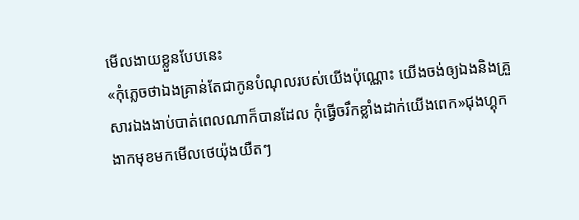មើលងាយខ្លួនបែបនេះ
«កុំភ្លេចថាឯងគ្រាន់តែជាកូនបំណុលរបស់យើងប៉ុណ្ណោះ យើងចង់ឲ្យឯងនិងគ្រួសារឯងងាប់បាត់ពេលណាក៏បានដែល កុំធ្វើចរឹកខ្លាំងដាក់យើងពេក»ជុងហ្គុកងាកមុខមកមើលថេយ៉ុងយឺតៗ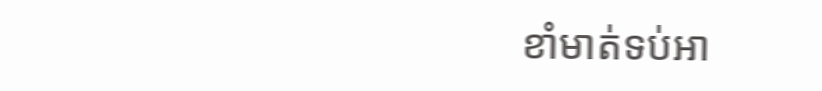ខាំមាត់ទប់អា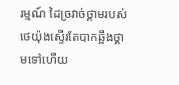រម្មណ៍ ដៃច្រវាច់ថ្គាមរបស់ថេយ៉ុងស្ទើរតែបាកឆ្អឹងថ្គាមទៅហើយ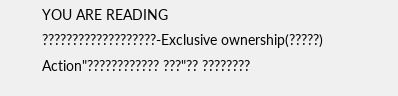YOU ARE READING
???????????????????-Exclusive ownership(?????)
Action"???????????? ???"?? ????????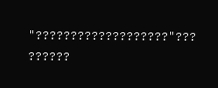"???????????????????"??? ??????